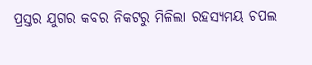ପ୍ରସ୍ତର ଯୁଗର କବର ନିକଟରୁ ମିଳିଲା ରହସ୍ୟମୟ ଚପଲ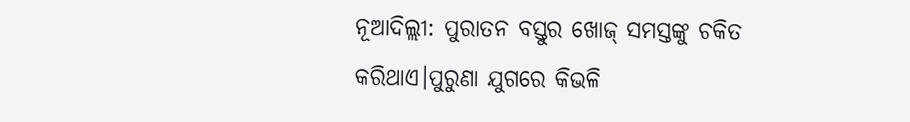ନୂଆଦିଲ୍ଲୀ: ପୁରାତନ ବସ୍ତୁର ଖୋଜ୍ ସମସ୍ତଙ୍କୁ ଚକିତ କରିଥାଏ।ପୁରୁଣା ଯୁଗରେ କିଭଳି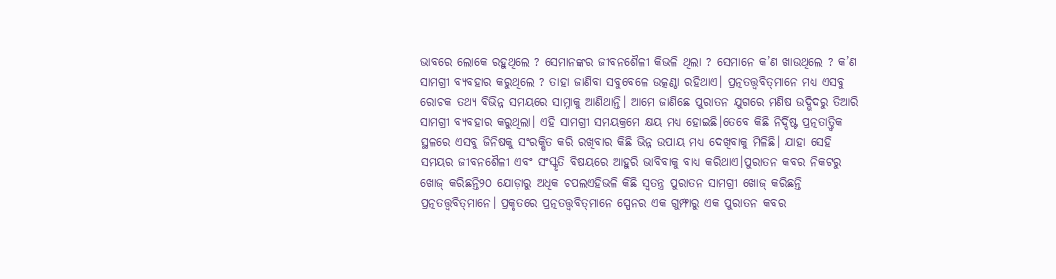ଭାବରେ ଲୋକେ ରହୁଥିଲେ ? ସେମାନଙ୍କର ଜୀବନଶୈଳୀ କିଭଳି ଥିଲା ? ସେମାନେ କ’ଣ ଖାଉଥିଲେ ? କ’ଣ ସାମଗ୍ରୀ ବ୍ୟବହାର କରୁଥିଲେ ? ତାହା ଜାଣିବା ସବୁବେଳେ ଉତ୍କଣ୍ଠା ରହିଥାଏ। ପ୍ରତ୍ନତତ୍ତ୍ବବିତ୍‌ମାନେ ମଧ୍ୟ ଏସବୁ ରୋଚକ ତଥ୍ୟ ବିଭିନ୍ନ ସମୟରେ ସାମ୍ନାକୁ ଆଣିଥାନ୍ତି। ଆମେ ଜାଣିଛେ ପୁରାତନ ଯୁଗରେ ମଣିଷ ଉଦ୍ଭିଦରୁ ତିଆରି ସାମଗ୍ରୀ ବ୍ୟବହାର କରୁଥିଲା। ଏହି ସାମଗ୍ରୀ ସମୟକ୍ରମେ କ୍ଷୟ ମଧ୍ୟ ହୋଇଛି।ତେବେ କିଛି ନିର୍ଦ୍ଦିଷ୍ଟ ପ୍ରତ୍ନତାତ୍ତ୍ବିକ ସ୍ଥଳରେ ଏସବୁ ଜିନିଷକୁ ସଂରକ୍ଷିତ କରି ରଖିବାର କିଛି ଭିନ୍ନ ଉପାୟ ମଧ୍ୟ ଦେଖିବାକୁ ମିଳିଛି। ଯାହା ସେହି ସମୟର ଜୀବନଶୈଳୀ ଏବଂ ସଂସ୍କୃତି ବିଷୟରେ ଆହୁରି ଭାବିବାକୁ ବାଧ୍ୟ କରିଥାଏ।ପୁରାତନ କବର ନିକଟରୁ ଖୋଜ୍‌ କରିଛନ୍ତି୨୦ ଯୋଡ଼ାରୁ ଅଧିକ ଚପଲଏହିଭଳି କିଛି ସ୍ବତନ୍ତ୍ର ପୁରାତନ ସାମଗ୍ରୀ ଖୋଜ୍‌ କରିଛନ୍ତି ପ୍ରତ୍ନତତ୍ତ୍ବବିତ୍‌ମାନେ। ପ୍ରକୃତରେ ପ୍ରତ୍ନତତ୍ତ୍ବବିତ୍‌ମାନେ ସ୍ପେନର ଏକ ଗୁମ୍ଫାରୁ ଏକ ପୁରାତନ କବର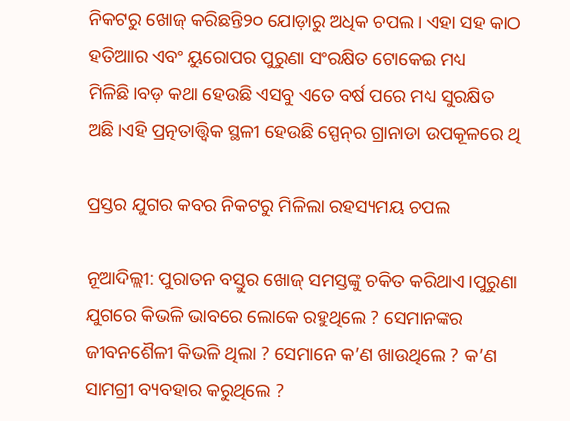ନିକଟରୁ ଖୋଜ୍‌ କରିଛନ୍ତି୨୦ ଯୋଡ଼ାରୁ ଅଧିକ ଚପଲ। ଏହା ସହ କାଠ ହତିଆାର ଏବଂ ୟୁରୋପର ପୁରୁଣା ସଂରକ୍ଷିତ ଟୋକେଇ ମଧ୍ୟ ମିଳିଛି।ବଡ଼ କଥା ହେଉଛି ଏସବୁ ଏତେ ବର୍ଷ ପରେ ମଧ୍ୟ ସୁରକ୍ଷିତ ଅଛି।ଏହି ପ୍ରତ୍ନତାତ୍ତ୍ବିକ ସ୍ଥଳୀ ହେଉଛି ସ୍ପେନ୍‌ର ଗ୍ରାନାଡା ଉପକୂଳରେ ଥି

ପ୍ରସ୍ତର ଯୁଗର କବର ନିକଟରୁ ମିଳିଲା ରହସ୍ୟମୟ ଚପଲ

ନୂଆଦିଲ୍ଲୀ: ପୁରାତନ ବସ୍ତୁର ଖୋଜ୍ ସମସ୍ତଙ୍କୁ ଚକିତ କରିଥାଏ।ପୁରୁଣା ଯୁଗରେ କିଭଳି ଭାବରେ ଲୋକେ ରହୁଥିଲେ ? ସେମାନଙ୍କର ଜୀବନଶୈଳୀ କିଭଳି ଥିଲା ? ସେମାନେ କ’ଣ ଖାଉଥିଲେ ? କ’ଣ ସାମଗ୍ରୀ ବ୍ୟବହାର କରୁଥିଲେ ?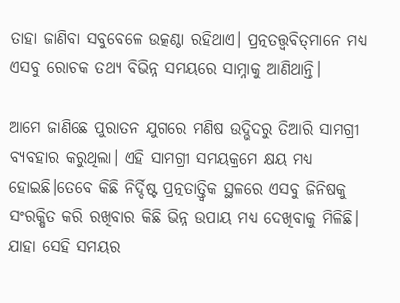ତାହା ଜାଣିବା ସବୁବେଳେ ଉତ୍କଣ୍ଠା ରହିଥାଏ। ପ୍ରତ୍ନତତ୍ତ୍ବବିତ୍‌ମାନେ ମଧ୍ୟ ଏସବୁ ରୋଚକ ତଥ୍ୟ ବିଭିନ୍ନ ସମୟରେ ସାମ୍ନାକୁ ଆଣିଥାନ୍ତି।

ଆମେ ଜାଣିଛେ ପୁରାତନ ଯୁଗରେ ମଣିଷ ଉଦ୍ଭିଦରୁ ତିଆରି ସାମଗ୍ରୀ ବ୍ୟବହାର କରୁଥିଲା। ଏହି ସାମଗ୍ରୀ ସମୟକ୍ରମେ କ୍ଷୟ ମଧ୍ୟ ହୋଇଛି।ତେବେ କିଛି ନିର୍ଦ୍ଦିଷ୍ଟ ପ୍ରତ୍ନତାତ୍ତ୍ବିକ ସ୍ଥଳରେ ଏସବୁ ଜିନିଷକୁ ସଂରକ୍ଷିତ କରି ରଖିବାର କିଛି ଭିନ୍ନ ଉପାୟ ମଧ୍ୟ ଦେଖିବାକୁ ମିଳିଛି। ଯାହା ସେହି ସମୟର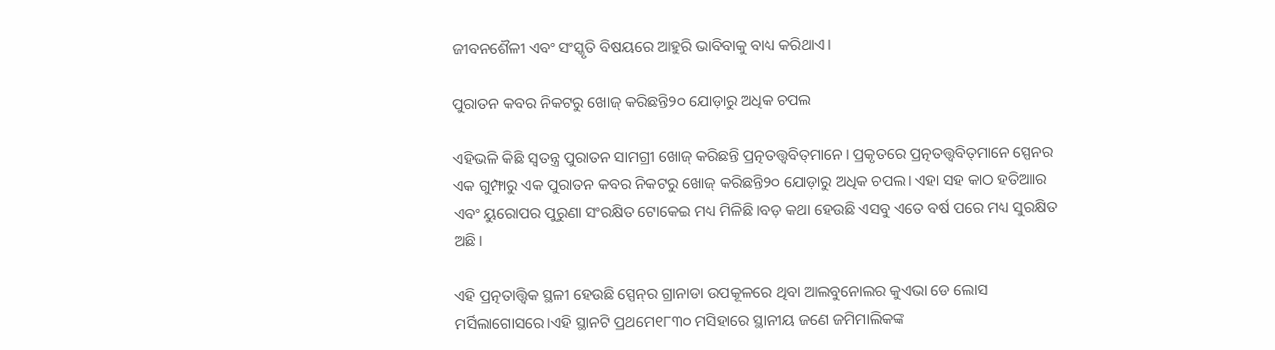ଜୀବନଶୈଳୀ ଏବଂ ସଂସ୍କୃତି ବିଷୟରେ ଆହୁରି ଭାବିବାକୁ ବାଧ୍ୟ କରିଥାଏ।

ପୁରାତନ କବର ନିକଟରୁ ଖୋଜ୍‌ କରିଛନ୍ତି୨୦ ଯୋଡ଼ାରୁ ଅଧିକ ଚପଲ

ଏହିଭଳି କିଛି ସ୍ବତନ୍ତ୍ର ପୁରାତନ ସାମଗ୍ରୀ ଖୋଜ୍‌ କରିଛନ୍ତି ପ୍ରତ୍ନତତ୍ତ୍ବବିତ୍‌ମାନେ। ପ୍ରକୃତରେ ପ୍ରତ୍ନତତ୍ତ୍ବବିତ୍‌ମାନେ ସ୍ପେନର ଏକ ଗୁମ୍ଫାରୁ ଏକ ପୁରାତନ କବର ନିକଟରୁ ଖୋଜ୍‌ କରିଛନ୍ତି୨୦ ଯୋଡ଼ାରୁ ଅଧିକ ଚପଲ। ଏହା ସହ କାଠ ହତିଆାର ଏବଂ ୟୁରୋପର ପୁରୁଣା ସଂରକ୍ଷିତ ଟୋକେଇ ମଧ୍ୟ ମିଳିଛି।ବଡ଼ କଥା ହେଉଛି ଏସବୁ ଏତେ ବର୍ଷ ପରେ ମଧ୍ୟ ସୁରକ୍ଷିତ ଅଛି।

ଏହି ପ୍ରତ୍ନତାତ୍ତ୍ବିକ ସ୍ଥଳୀ ହେଉଛି ସ୍ପେନ୍‌ର ଗ୍ରାନାଡା ଉପକୂଳରେ ଥିବା ଆଲବୁନୋଲର କୁଏଭା ଡେ ଲୋସ ମର୍ସିଲାଗୋସରେ।ଏହି ସ୍ଥାନଟି ପ୍ରଥମେ୧୮୩୦ ମସିହାରେ ସ୍ଥାନୀୟ ଜଣେ ଜମିମାଲିକଙ୍କ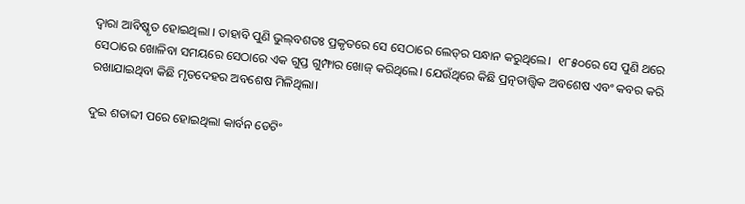ଦ୍ବାରା ଆବିଷ୍କୃତ ହୋଇଥିଲା । ତାହାବି ପୁଣି ଭୁଲ୍‌ବଶତଃ ପ୍ରକୃତରେ ସେ ସେଠାରେ ଲେଡ୍‌ର ସନ୍ଧାନ କରୁଥିଲେ। ‌ ୧୮୫୦ରେ ସେ ପୁଣି ଥ‌ରେ ସେଠାରେ ଖୋଳିବା ସମୟରେ ସେଠାରେ ଏକ ଗୁପ୍ତ ଗୁମ୍ଫାର ଖୋଜ୍‌ କରିଥିଲେ। ଯେଉଁଥିରେ କିଛି ପ୍ରତ୍ନତାତ୍ତ୍ବିକ ଅବଶେଷ ଏବଂ କବର କରି ରଖାଯାଇଥିବା କିଛି ମୃତଦେହର ଅବଶେଷ ମିଳିଥିଲା।

ଦୁଇ ଶତାବ୍ଦୀ ପ‌ରେ ହୋଇଥିଲା କାର୍ବନ ଡେଟିଂ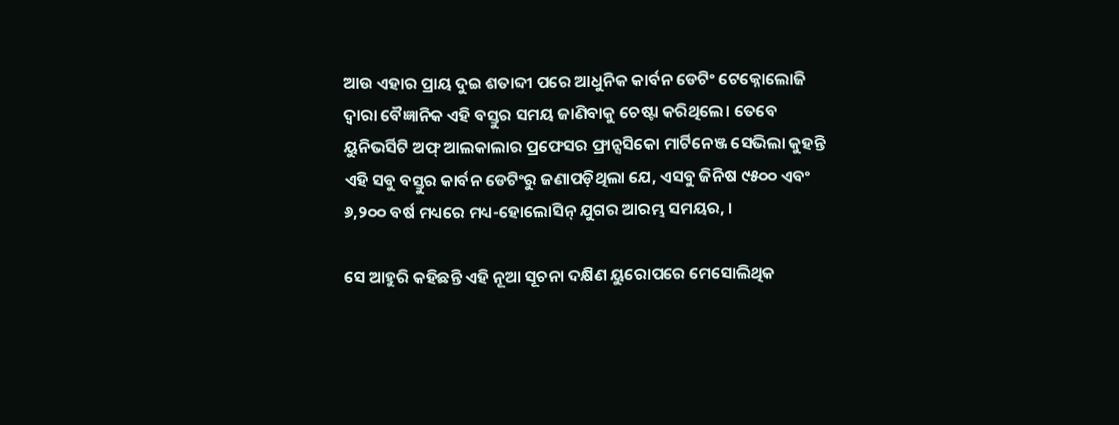ଆଉ ଏହାର ପ୍ରାୟ ଦୁଇ ଶତାବ୍ଦୀ ପରେ ଆଧୁନିକ କାର୍ବନ ଡେଟିଂ ଟେକ୍ନୋଲୋଜି ଦ୍ବାରା ବୈଜ୍ଞାନିକ ଏହି ବସ୍ତୁର ସମୟ ଜାଣିବାକୁ ଚେଷ୍ଟା କରିଥିଲେ। ତେବେ ୟୁନିଭର୍ସିଟି ଅଫ୍‌ ଆଲକାଲାର ପ୍ରଫେସର ଫ୍ରାନ୍ସସିକୋ ମାର୍ଟିନେଞ୍ଜ ସେଭିଲା କୁହନ୍ତି ଏହି ସବୁ ବସ୍ତୁର କାର୍ବନ ଡେଟିଂରୁ ଜଣାପଡ଼ିଥିଲା ଯେ, ଏସବୁ ଜିନିଷ ୯୫୦୦ ଏବଂ ୬,୨୦୦ ବର୍ଷ ମଧ୍ୟରେ ମଧ୍ୟ-ହୋଲୋସିନ୍‌ ଯୁଗର ଆରମ୍ଭ ସମୟର, ।

ସେ ଆହୁରି କହିଛନ୍ତି ଏହି ନୂଆ ସୂଚନା ଦକ୍ଷିଣ ୟୁରୋପରେ ମେସୋଲିଥିକ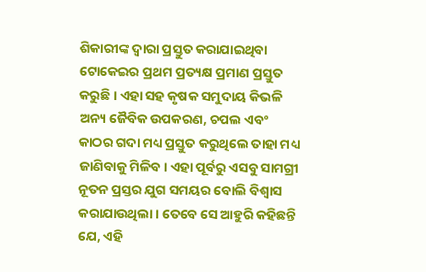ଶିକାରୀଙ୍କ ଦ୍ବାରା ପ୍ରସ୍ତୁତ କରାଯାଇଥିବା ଟୋକେଇର ପ୍ରଥମ ପ୍ରତ୍ୟକ୍ଷ ପ୍ରମାଣ ପ୍ରସ୍ତୁତ କରୁଛି । ଏହା ସହ କୃଷକ ସମୁଦାୟ କିଭଳି ଅନ୍ୟ ଜୈବିକ ଉପକରଣ, ଚପଲ ଏବଂ କାଠର ଗଦା ମଧ୍ୟ ପ୍ରସ୍ତୁତ କରୁଥିଲେ ତାହା ମଧ୍ୟ ଜାଣିବାକୁ ମିଳିବ। ଏହା ପୂର୍ବରୁ ଏସବୁ ସାମଗ୍ରୀ ନୂତନ ପ୍ରସ୍ତର ଯୁଗ ସମୟର ବୋଲି ବିଶ୍ବାସ କରାଯାଉଥିଲା। ତେବେ ସେ ଆହୁରି କହିଛନ୍ତି ଯେ, ଏହି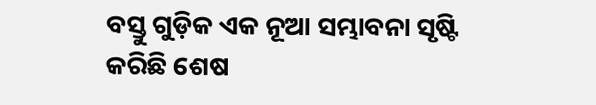ବସ୍ତୁ ଗୁଡ଼ିକ ଏକ ନୂଆ ସମ୍ଭାବନା ସୃଷ୍ଟି କରିଛି ଶେଷ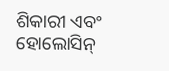ଶିକାରୀ ଏବଂ ହୋଲୋସିନ୍‌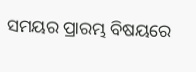ସମୟର ପ୍ରାରମ୍ଭ ବିଷୟରେ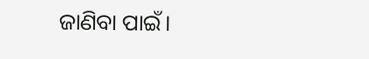ଜାଣିବା ପାଇଁ।